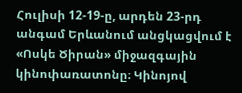Հուլիսի 12-19-ը, արդեն 23-րդ անգամ Երևանում անցկացվում է «Ոսկե Ծիրան» միջազգային կինոփառատոնը։ Կինոյով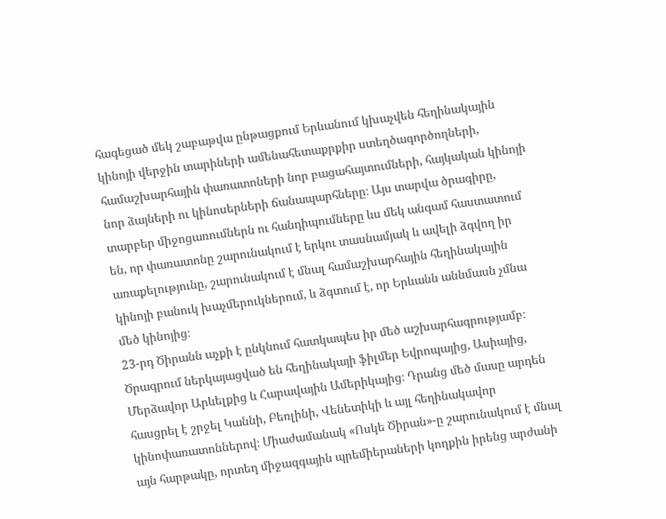հագեցած մեկ շաբաթվա ընթացքում Երևանում կխաչվեն հեղինակային կինոյի վերջին տարիների ամենահետաքրքիր ստեղծագործողների, համաշխարհային փառատոների նոր բացահայտումների, հայկական կինոյի նոր ձայների ու կինոսերների ճանապարհները։ Այս տարվա ծրագիրը, տարբեր միջոցառումներն ու հանդիպումները ևս մեկ անգամ հաստատում են, որ փառատոնը շարունակում է երկու տասնամյակ և ավելի ձգվող իր առաքելությունը, շարունակում է մնալ համաշխարհային հեղինակային կինոյի բանուկ խաչմերուկներում, և ձգտում է, որ Երևանն աննմասն չմնա մեծ կինոյից։
23-րդ Ծիրանն աչքի է ընկնում հատկապես իր մեծ աշխարհագրությամբ։ Ծրագրում ներկայացված են հեղինակայի ֆիլմեր Եվրոպայից, Ասիայից, Մերձավոր Արևելքից և Հարավային Ամերիկայից։ Դրանց մեծ մասը արդեն հասցրել է շրջել Կաննի, Բեռլինի, Վենետիկի և այլ հեղինակավոր կինոփառատոններով։ Միաժամանակ «Ոսկե Ծիրան»-ը շարունակում է մնալ այն հարթակը, որտեղ միջազգային պրեմիերաների կողքին իրենց արժանի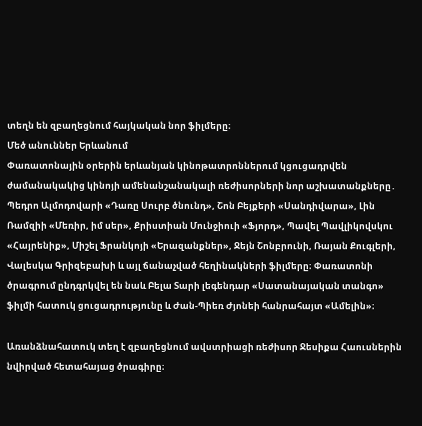տեղն են զբաղեցնում հայկական նոր ֆիլմերը։
Մեծ անուններ Երևանում
Փառատոնային օրերին երևանյան կինոթատրոններում կցուցադրվեն ժամանակակից կինոյի ամենանշանակալի ռեժիսորների նոր աշխատանքները․ Պեդրո Ալմոդովարի «Դառը Սուրբ ծնունդ», Շոն Բեյքերի «Սանդիվարա», Լին Ռամզիի «Մեռիր, իմ սեր», Քրիստիան Մունջիուի «Ֆյորդ», Պավել Պավլիկովսկու «Հայրենիք», Միշել Ֆրանկոյի «Երազանքներ», Ջեյն Շոնբրունի, Ռայան Քուգլերի, Վալեսկա Գրիզեբախի և այլ ճանաչված հեղինակների ֆիլմերը։ Փառատոնի ծրագրում ընդգրկվել են նաև Բելա Տարի լեգենդար «Սատանայական տանգո» ֆիլմի հատուկ ցուցադրությունը և Ժան-Պիեռ Ժյոնեի հանրահայտ «Ամելին»։

Առանձնահատուկ տեղ է զբաղեցնում ավստրիացի ռեժիսոր Ջեսիքա Հաուսներին նվիրված հետահայաց ծրագիրը։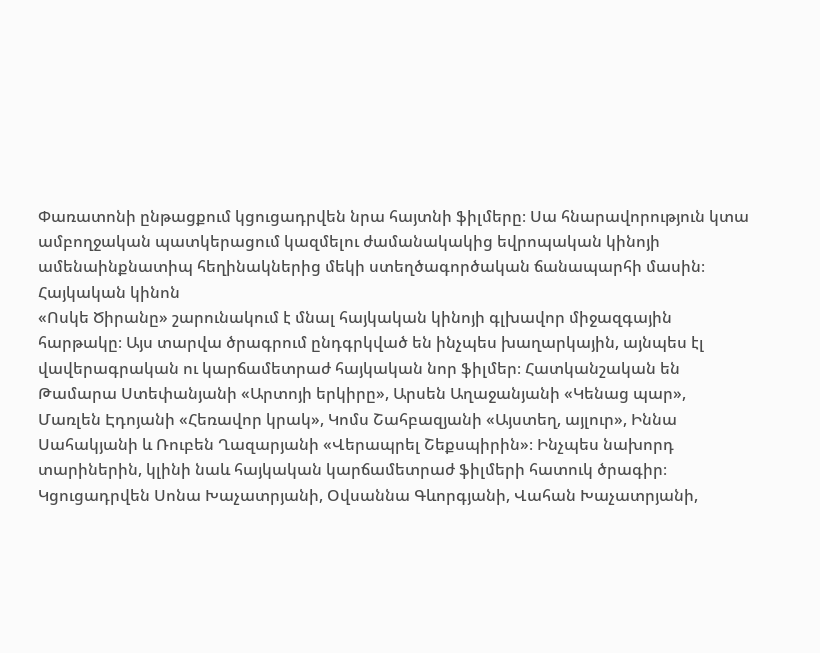Փառատոնի ընթացքում կցուցադրվեն նրա հայտնի ֆիլմերը։ Սա հնարավորություն կտա ամբողջական պատկերացում կազմելու ժամանակակից եվրոպական կինոյի ամենաինքնատիպ հեղինակներից մեկի ստեղծագործական ճանապարհի մասին։
Հայկական կինոն
«Ոսկե Ծիրանը» շարունակում է մնալ հայկական կինոյի գլխավոր միջազգային հարթակը։ Այս տարվա ծրագրում ընդգրկված են ինչպես խաղարկային, այնպես էլ վավերագրական ու կարճամետրաժ հայկական նոր ֆիլմեր։ Հատկանշական են Թամարա Ստեփանյանի «Արտոյի երկիրը», Արսեն Աղաջանյանի «Կենաց պար», Մառլեն Էդոյանի «Հեռավոր կրակ», Կոմս Շահբազյանի «Այստեղ, այլուր», Իննա Սահակյանի և Ռուբեն Ղազարյանի «Վերապրել Շեքսպիրին»։ Ինչպես նախորդ տարիներին, կլինի նաև հայկական կարճամետրաժ ֆիլմերի հատուկ ծրագիր։ Կցուցադրվեն Սոնա Խաչատրյանի, Օվսաննա Գևորգյանի, Վահան Խաչատրյանի,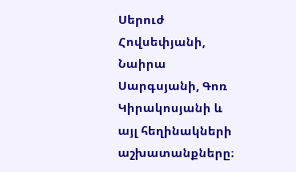Սերուժ Հովսեփյանի, Նաիրա Սարգսյանի, Գոռ Կիրակոսյանի և այլ հեղինակների աշխատանքները։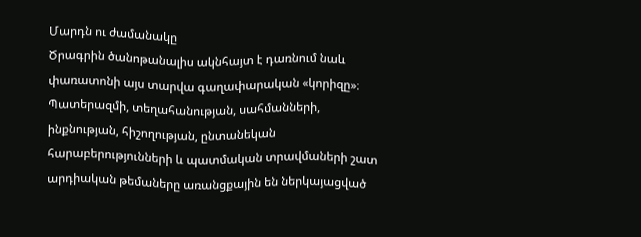Մարդն ու ժամանակը
Ծրագրին ծանոթանալիս ակնհայտ է դառնում նաև փառատոնի այս տարվա գաղափարական «կորիզը»։ Պատերազմի, տեղահանության, սահմանների, ինքնության, հիշողության, ընտանեկան հարաբերությունների և պատմական տրավմաների շատ արդիական թեմաները առանցքային են ներկայացված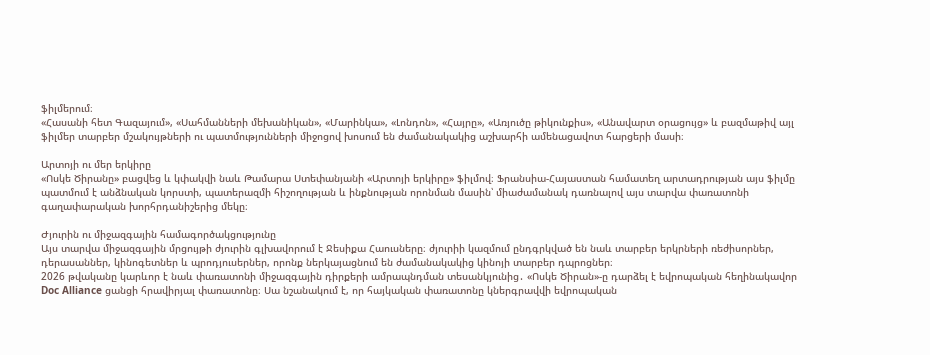ֆիլմերում։
«Հասանի հետ Գազայում», «Սահմանների մեխանիկան», «Մարինկա», «Լոնդոն», «Հայրը», «Առյուծը թիկունքիս», «Անավարտ օրացույց» և բազմաթիվ այլ ֆիլմեր տարբեր մշակույթների ու պատմությունների միջոցով խոսում են ժամանակակից աշխարհի ամենացավոտ հարցերի մասի։

Արտոյի ու մեր երկիրը
«Ոսկե Ծիրանը» բացվեց և կփակվի նաև Թամարա Ստեփանյանի «Արտոյի երկիրը» ֆիլմով։ Ֆրանսիա-Հայաստան համատեղ արտադրության այս ֆիլմը պատմում է անձնական կորստի, պատերազմի հիշողության և ինքնության որոնման մասին՝ միաժամանակ դառնալով այս տարվա փառատոնի գաղափարական խորհրդանիշերից մեկը։

Ժյուրին ու միջազգային համագործակցությունը
Այս տարվա միջազգային մրցույթի ժյուրին գլխավորում է Ջեսիքա Հաուսները։ ժյուրիի կազմում ընդգրկված են նաև տարբեր երկրների ռեժիսորներ, դերասաններ, կինոգետներ և պրոդյուսերներ, որոնք ներկայացնում են ժամանակակից կինոյի տարբեր դպրոցներ։
2026 թվականը կարևոր է նաև փառատոնի միջազգային դիրքերի ամրապնդման տեսանկյունից․ «Ոսկե Ծիրան»-ը դարձել է եվրոպական հեղինակավոր Doc Alliance ցանցի հրավիրյալ փառատոնը։ Սա նշանակում է, որ հայկական փառատոնը կներգրավվի եվրոպական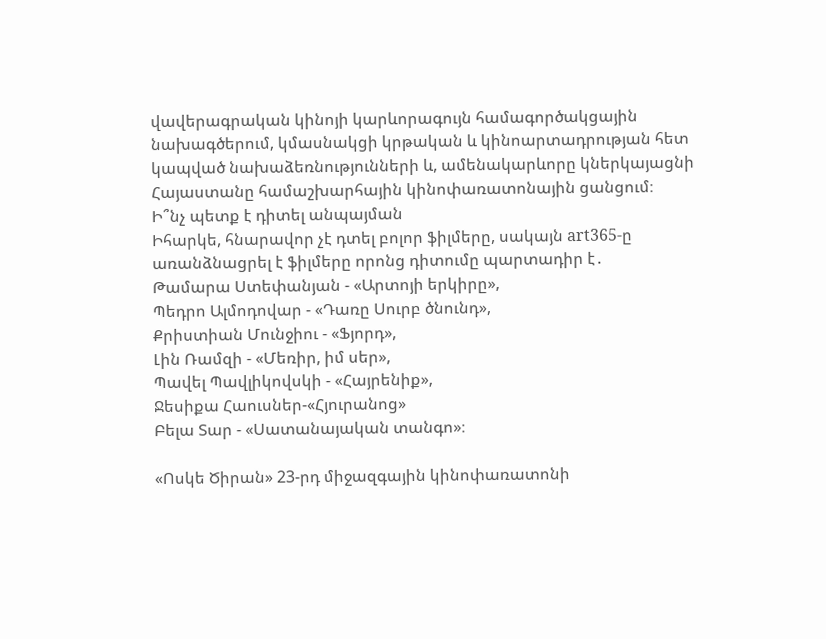վավերագրական կինոյի կարևորագույն համագործակցային նախագծերում, կմասնակցի կրթական և կինոարտադրության հետ կապված նախաձեռնությունների և, ամենակարևորը կներկայացնի Հայաստանը համաշխարհային կինոփառատոնային ցանցում։
Ի՞նչ պետք է դիտել անպայման
Իհարկե, հնարավոր չէ դտել բոլոր ֆիլմերը, սակայն art365-ը առանձնացրել է ֆիլմերը որոնց դիտումը պարտադիր է․
Թամարա Ստեփանյան - «Արտոյի երկիրը»,
Պեդրո Ալմոդովար - «Դառը Սուրբ ծնունդ»,
Քրիստիան Մունջիու - «Ֆյորդ»,
Լին Ռամզի - «Մեռիր, իմ սեր»,
Պավել Պավլիկովսկի - «Հայրենիք»,
Ջեսիքա Հաուսներ-«Հյուրանոց»
Բելա Տար - «Սատանայական տանգո»։

«Ոսկե Ծիրան» 23-րդ միջազգային կինոփառատոնի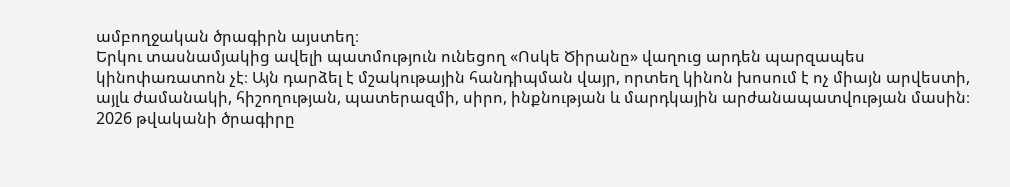ամբողջական ծրագիրն այստեղ։
Երկու տասնամյակից ավելի պատմություն ունեցող «Ոսկե Ծիրանը» վաղուց արդեն պարզապես կինոփառատոն չէ։ Այն դարձել է մշակութային հանդիպման վայր, որտեղ կինոն խոսում է ոչ միայն արվեստի, այլև ժամանակի, հիշողության, պատերազմի, սիրո, ինքնության և մարդկային արժանապատվության մասին։ 2026 թվականի ծրագիրը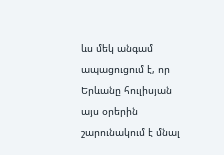ևս մեկ անգամ ապացուցում է, որ Երևանը հուլիսյան այս օրերին շարունակում է մնալ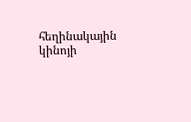հեղինակային կինոյի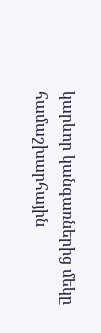կարևոր կանգառներից մեկը համաշխարհային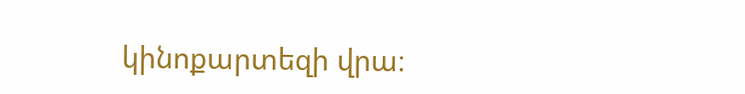կինոքարտեզի վրա։